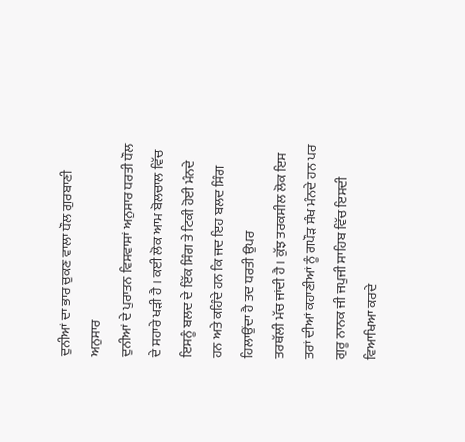ਦੁਨੀਆਂ ਦਾ ਭਾਰ ਚੁਕਣ ਵਾਲਾ ਧੌਲ ਗੁਰਬਾਣੀ ਅਨੁਸਾਰ
ਦੁਨੀਆਂ ਦੇ ਪੁਰਾਤਨ ਵਿਸਵਾਸਾਂ ਅਨੁਸਾਰ ਧਰਤੀ ਧੌਲ ਦੇ ਸਹਾਰੇ ਖੜੀ ਹੈ । ਕਈ ਲੋਕ ਆਮ ਬੋਲਚਾਲ ਵਿੱਚ ਇਸਨੂੰ ਬਲਦ ਦੇ ਇੱਕ ਸਿੰਗ ਤੇ ਟਿਕੀ ਹੋਈ ਮੰਨਦੇ ਹਨ ਅਤੇ ਕਹਿੰਦੇ ਹਨ ਕਿ ਜਦ ਇਹ ਬਲਦ ਸਿੰਗ ਹਿਲਾਉਂਦਾ ਹੈ ਤਦ ਧਰਤੀ ਉਪਰ
ਤਰਥੱਲੀ ਮੱਚ ਜਾਂਦੀ ਹੈ। ਕੁੱਝ ਤਰਕਸੀਲ ਲੋਕ ਇਸ ਤਰਾਂ ਦੀਆਂ ਕਹਾਣੀਆਂ ਨੂੰ ਗਪੌੜ ਸੰਖ ਮੰਨਦੇ ਹਨ ਪਰ ਗੁਰੂ ਨਾਨਕ ਜੀ ਜਪੁਜੀ ਸਾਹਿਬ ਵਿੱਚ ਇਸਦੀ ਵਿਆਖਿਆ ਕਰਦੇ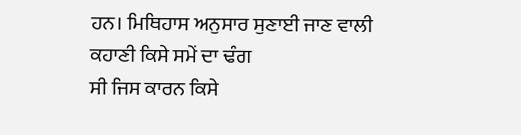ਹਨ। ਮਿਥਿਹਾਸ ਅਨੁਸਾਰ ਸੁਣਾਈ ਜਾਣ ਵਾਲੀ ਕਹਾਣੀ ਕਿਸੇ ਸਮੇਂ ਦਾ ਢੰਗ
ਸੀ ਜਿਸ ਕਾਰਨ ਕਿਸੇ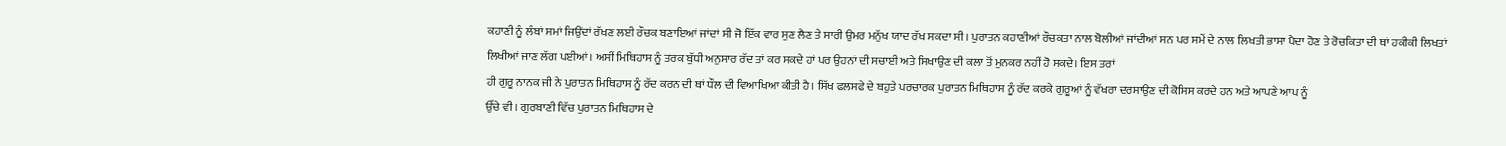ਕਹਾਣੀ ਨੂੰ ਲੰਬਾਂ ਸਮਾਂ ਜਿਉਂਦਾਂ ਰੱਖਣ ਲਈ ਰੌਚਕ ਬਣਾਇਆਂ ਜਾਂਦਾਂ ਸੀ ਜੋ ਇੱਕ ਵਾਰ ਸੁਣ ਲੈਣ ਤੇ ਸਾਰੀ ਉਮਰ ਮਨੁੱਖ ਯਾਦ ਰੱਖ ਸਕਦਾ ਸੀ। ਪੁਰਾਤਨ ਕਹਾਣੀਆਂ ਰੌਚਕਤਾ ਨਾਲ ਬੋਲੀਆਂ ਜਾਂਦੀਆਂ ਸਨ ਪਰ ਸਮੇਂ ਦੇ ਨਾਲ ਲਿਖਤੀ ਭਾਸਾ ਪੈਦਾ ਹੋਣ ਤੇ ਰੋਚਕਿਤਾ ਦੀ ਥਾਂ ਹਕੀਕੀ ਲਿਖਤਾਂ ਲਿਖੀਆਂ ਜਾਣ ਲੱਗ ਪਈਆਂ। ਅਸੀਂ ਮਿਥਿਹਾਸ ਨੂੰ ਤਰਕ ਬੁੱਧੀ ਅਨੁਸਾਰ ਰੱਦ ਤਾਂ ਕਰ ਸਕਦੇ ਹਾਂ ਪਰ ਉਹਨਾਂ ਦੀ ਸਚਾਈ ਅਤੇ ਸਿਖਾਉਣ ਦੀ ਕਲਾ ਤੋਂ ਮੁਨਕਰ ਨਹੀਂ ਹੋ ਸਕਦੇ। ਇਸ ਤਰਾਂ
ਹੀ ਗੁਰੂ ਨਾਨਕ ਜੀ ਨੇ ਪੁਰਾਤਨ ਮਿਥਿਹਾਸ ਨੂੰ ਰੱਦ ਕਰਨ ਦੀ ਥਾਂ ਧੌਲ ਦੀ ਵਿਆਖਿਆ ਕੀਤੀ ਹੈ। ਸਿੱਖ ਫਲਸਫੇ ਦੇ ਬਹੁਤੇ ਪਰਚਾਰਕ ਪੁਰਾਤਨ ਮਿਥਿਹਾਸ ਨੂੰ ਰੱਦ ਕਰਕੇ ਗੁਰੂਆਂ ਨੂੰ ਵੱਖਰਾ ਦਰਸਾਉਣ ਦੀ ਕੋਸਿਸ ਕਰਦੇ ਹਨ ਅਤੇ ਆਪਣੇ ਆਪ ਨੂੰ
ਉੱਚੇ ਵੀ । ਗੁਰਬਾਣੀ ਵਿੱਚ ਪੁਰਾਤਨ ਮਿਥਿਹਾਸ ਦੇ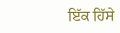ਇੱਕ ਹਿੱਸੇ